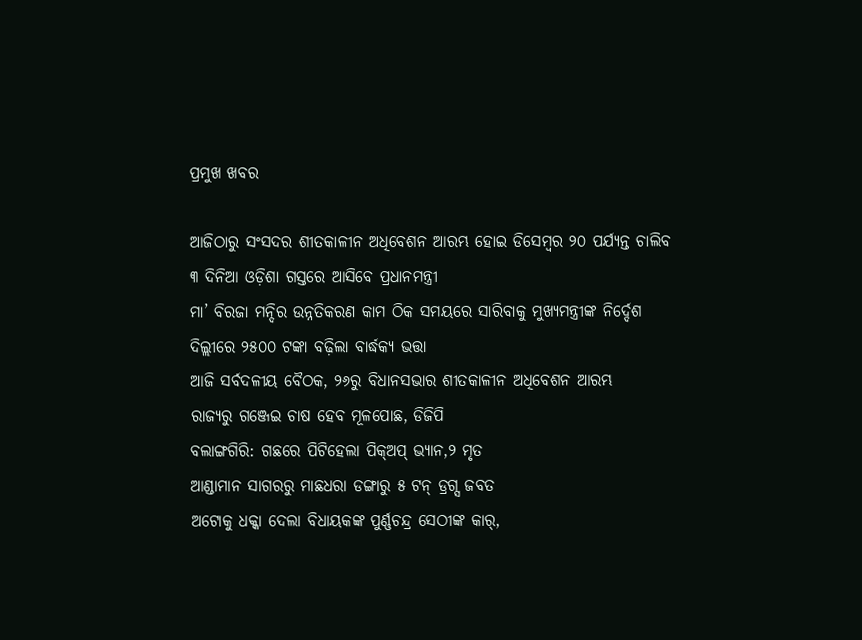ପ୍ରମୁଖ ଖବର

ଆଜିଠାରୁ ସଂସଦର ଶୀତକାଳୀନ ଅଧିବେଶନ ଆରମ୍ଭ ହୋଇ ଡିସେମ୍ବର ୨୦ ପର୍ଯ୍ୟନ୍ତ ଚାଲିବ
୩ ଦିନିଆ ଓଡ଼ିଶା ଗସ୍ତରେ ଆସିବେ ପ୍ରଧାନମନ୍ତ୍ରୀ
ମା’ ବିରଜା ମନ୍ଦିର ଉନ୍ନତିକରଣ କାମ ଠିକ ସମୟରେ ସାରିବାକୁ ମୁଖ୍ୟମନ୍ତ୍ରୀଙ୍କ ନିର୍ଦ୍ଦେଶ
ଦିଲ୍ଲୀରେ ୨୫୦୦ ଟଙ୍କା ବଢ଼ିଲା ବାର୍ଦ୍ଧକ୍ୟ ଭତ୍ତା
ଆଜି ସର୍ବଦଳୀୟ ବୈଠକ, ୨୬ରୁ ବିଧାନସଭାର ଶୀତକାଳୀନ ଅଧିବେଶନ ଆରମ୍ଭ
ରାଜ୍ୟରୁ ଗଞ୍ଜେଇ ଚାଷ ହେବ ମୂଳପୋଛ, ଡିଜିପି
ବଲାଙ୍ଗଗିରି: ଗଛରେ ପିଟିହେଲା ପିକ୍‌ଅପ୍‌ ଭ୍ୟାନ,୨ ମୃତ
ଆଣ୍ଡାମାନ ସାଗରରୁ ମାଛଧରା ଡଙ୍ଗାରୁ ୫ ଟନ୍ ଡ୍ରଗ୍ସ ଜବତ
ଅଟୋକୁ ଧକ୍କା ଦେଲା ବିଧାୟକଙ୍କ ପୁର୍ଣ୍ଣଚନ୍ଦ୍ର ସେଠୀଙ୍କ କାର୍,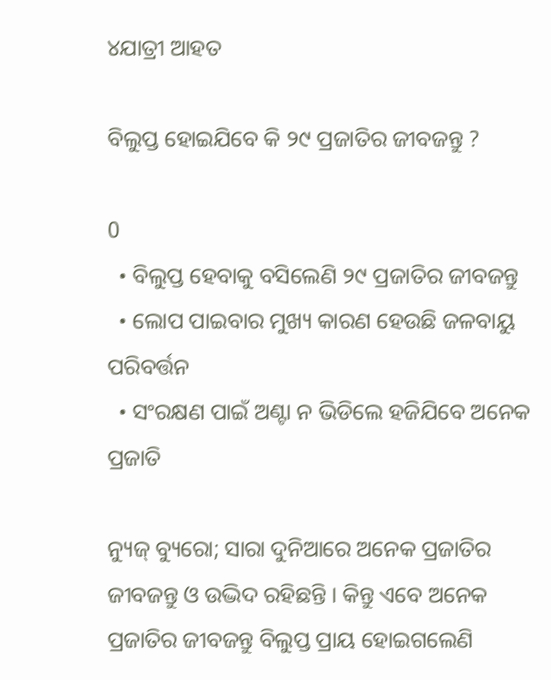୪ଯାତ୍ରୀ ଆହତ

ବିଲୁପ୍ତ ହୋଇଯିବେ କି ୨୯ ପ୍ରଜାତିର ଜୀବଜନ୍ତୁ ?

0
  • ବିଲୁପ୍ତ ହେବାକୁ ବସିଲେଣି ୨୯ ପ୍ରଜାତିର ଜୀବଜନ୍ତୁ
  • ଲୋପ ପାଇବାର ମୁଖ୍ୟ କାରଣ ହେଉଛି ଜଳବାୟୁ ପରିବର୍ତ୍ତନ
  • ସଂରକ୍ଷଣ ପାଇଁ ଅଣ୍ଟା ନ ଭିଡିଲେ ହଜିଯିବେ ଅନେକ ପ୍ରଜାତି

ନ୍ୟୁଜ୍ ବ୍ୟୁରୋ; ସାରା ଦୁନିଆରେ ଅନେକ ପ୍ରଜାତିର ଜୀବଜନ୍ତୁ ଓ ଉଦ୍ଭିଦ ରହିଛନ୍ତି । କିନ୍ତୁ ଏବେ ଅନେକ ପ୍ରଜାତିର ଜୀବଜନ୍ତୁ ବିଲୁପ୍ତ ପ୍ରାୟ ହୋଇଗଲେଣି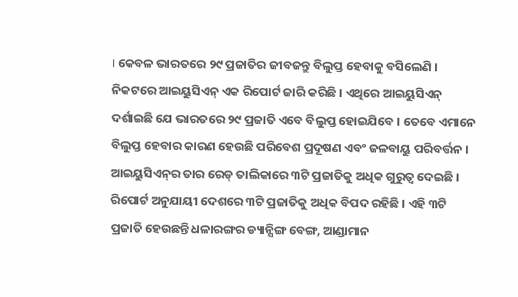। କେବଳ ଭାରତରେ ୨୯ ପ୍ରଜାତିର ଜୀବଜନ୍ତୁ ବିଲୁପ୍ତ ହେବାକୁ ବସିଲେଣି । ନିକଟରେ ଆଇୟୁସିଏନ୍ ଏକ ରିପୋର୍ଟ ଜାରି କରିଛି । ଏଥିରେ ଆଇୟୁସିଏନ୍ ଦର୍ଶାଇଛି ଯେ ଭାରତରେ ୨୯ ପ୍ରଜାତି ଏବେ ବିଲୁପ୍ତ ହୋଇଯିବେ । ତେବେ ଏମାନେ ବିଲୁପ୍ତ ହେବାର କାରଣ ହେଉଛି ପରିବେଶ ପ୍ରଦୂଷଣ ଏବଂ ଜଳବାୟୁ ପରିବର୍ତ୍ତନ । ଆଇୟୁସିଏନ୍‌ର ତାର ରେଡ୍ ତାଲିକାରେ ୩ଟି ପ୍ରଜାତିକୁ ଅଧିକ ଗୁରୁତ୍ୱ ଦେଇଛି । ରିପୋର୍ଟ ଅନୁଯାୟୀ ଦେଶରେ ୩ଟି ପ୍ରଜାତିକୁ ଅଧିକ ବିପଦ ରହିଛି । ଏହି ୩ଟି ପ୍ରଜାତି ହେଉଛନ୍ତି ଧଳାରଙ୍ଗର ଡ୍ୟାନ୍ସିଙ୍ଗ ବେଙ୍ଗ, ଆଣ୍ଡାମାନ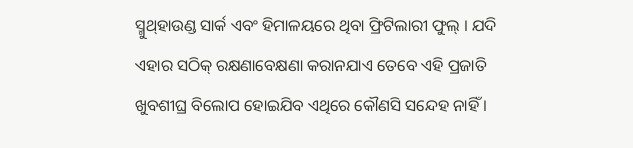ସ୍ମୁଥ୍‌ହାଉଣ୍ଡ ସାର୍କ ଏବଂ ହିମାଳୟରେ ଥିବା ଫ୍ରିଟିଲାରୀ ଫୁଲ୍ । ଯଦି ଏହାର ସଠିକ୍ ରକ୍ଷଣାବେକ୍ଷଣା କରାନଯାଏ ତେବେ ଏହି ପ୍ରଜାତି ଖୁବଶୀଘ୍ର ବିଲୋପ ହୋଇଯିବ ଏଥିରେ କୌଣସି ସନ୍ଦେହ ନାହିଁ ।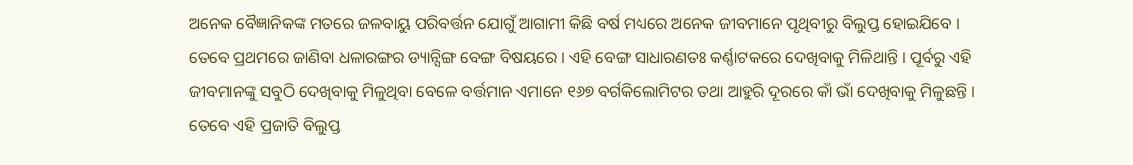ଅନେକ ବୈଜ୍ଞାନିକଙ୍କ ମତରେ ଜଳବାୟୁ ପରିବର୍ତ୍ତନ ଯୋଗୁଁ ଆଗାମୀ କିଛି ବର୍ଷ ମଧ୍ୟରେ ଅନେକ ଜୀବମାନେ ପୃଥିବୀରୁ ବିଲୁପ୍ତ ହୋଇଯିବେ । ତେବେ ପ୍ରଥମରେ ଜାଣିବା ଧଳାରଙ୍ଗର ଡ୍ୟାନ୍ସିଙ୍ଗ ବେଙ୍ଗ ବିଷୟରେ । ଏହି ବେଙ୍ଗ ସାଧାରଣତଃ କର୍ଣ୍ଣାଟକରେ ଦେଖିବାକୁ ମିଳିଥାନ୍ତି । ପୂର୍ବରୁ ଏହି ଜୀବମାନଙ୍କୁ ସବୁଠି ଦେଖିବାକୁ ମିଳୁଥିବା ବେଳେ ବର୍ତ୍ତମାନ ଏମାନେ ୧୬୭ ବର୍ଗକିଲୋମିଟର ତଥା ଆହୁରି ଦୂରରେ କାଁ ଭାଁ ଦେଖିବାକୁ ମିଳୁଛନ୍ତି । ତେବେ ଏହି ପ୍ରଜାତି ବିଲୁପ୍ତ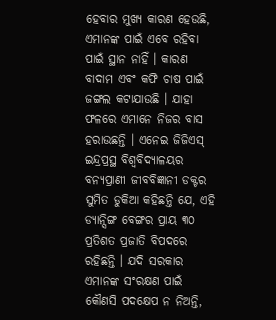ହେବାର ମୁଖ୍ୟ କାରଣ ହେଉଛି, ଏମାନଙ୍କ ପାଇଁ ଏବେ ରହିବା ପାଇଁ ସ୍ଥାନ ନାହିଁ । କାରଣ ବାଦାମ ଏବଂ କଫି ଚାଷ ପାଇଁ ଜଙ୍ଗଲ କଟାଯାଉଛି । ଯାହା ଫଳରେ ଏମାନେ ନିଜର ବାସ ହରାଉଛନ୍ତି । ଏନେଇ ଜିଜିଏସ୍ ଇନ୍ଦ୍ରପ୍ରସ୍ଥ ବିଶ୍ୱବିଦ୍ୟାଳୟର ବନ୍ୟପ୍ରାଣୀ ଜୀବବିଜ୍ଞାନୀ ଡକ୍ଟର ସୁମିତ ଡୁକିଆ କହିଛନ୍ତି ଯେ, ଏହି ଡ୍ୟାନ୍ସିଙ୍ଗ ବେଙ୍ଗର ପ୍ରାୟ ୩୦ ପ୍ରତିଶତ ପ୍ରଜାତି ବିପଦରେ ରହିଛନ୍ତି । ଯଦି ସରକାର ଏମାନଙ୍କ ସଂରକ୍ଷଣ ପାଇଁ କୌଣସି ପଦକ୍ଷେପ ନ ନିଅନ୍ତି,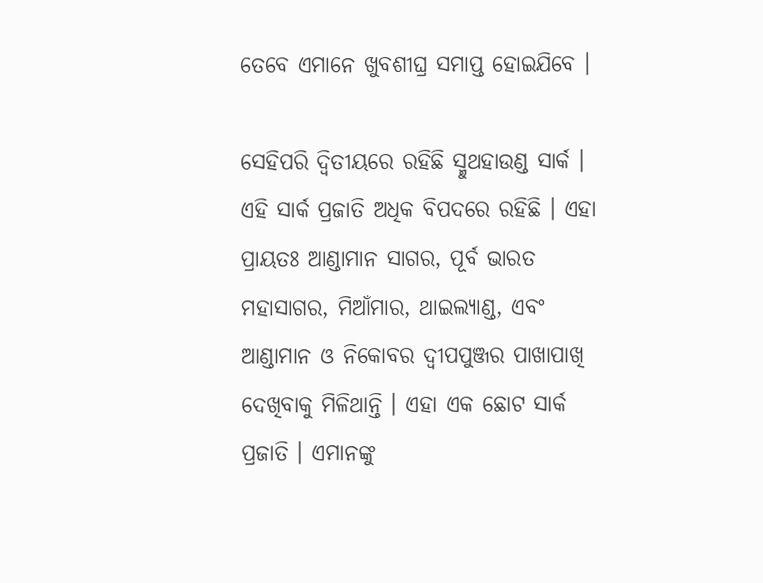ତେବେ ଏମାନେ ଖୁବଶୀଘ୍ର ସମାପ୍ତ ହୋଇଯିବେ ।

ସେହିପରି ଦ୍ୱିତୀୟରେ ରହିଛି ସ୍ମୁଥହାଉଣ୍ଡ ସାର୍କ । ଏହି ସାର୍କ ପ୍ରଜାତି ଅଧିକ ବିପଦରେ ରହିଛି । ଏହା ପ୍ରାୟତଃ ଆଣ୍ଡାମାନ ସାଗର, ପୂର୍ବ ଭାରତ ମହାସାଗର, ମିଆଁମାର, ଥାଇଲ୍ୟାଣ୍ଡ, ଏବଂ ଆଣ୍ଡାମାନ ଓ ନିକୋବର ଦ୍ୱୀପପୁଞ୍ଜର ପାଖାପାଖି ଦେଖିବାକୁ ମିଳିଥାନ୍ତି । ଏହା ଏକ ଛୋଟ ସାର୍କ ପ୍ରଜାତି । ଏମାନଙ୍କୁ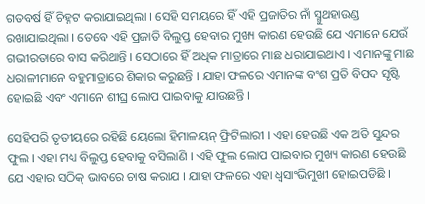ଗତବର୍ଷ ହିଁ ଚିହ୍ନଟ କରାଯାଇଥିଲା । ସେହି ସମୟରେ ହିଁ ଏହି ପ୍ରଜାତିର ନାଁ ସ୍ମୁଥହାଉଣ୍ଡ ରଖାଯାଇଥିଲା । ତେବେ ଏହି ପ୍ରଜାତି ବିଲୁପ୍ତ ହେବାର ମୁଖ୍ୟ କାରଣ ହେଉଛି ଯେ ଏମାନେ ଯେଉଁ ଗଭୀରତାରେ ବାସ କରିଥାନ୍ତି । ସେଠାରେ ହିଁ ଅଧିକ ମାତ୍ରାରେ ମାଛ ଧରାଯାଇଥାଏ । ଏମାନଙ୍କୁ ମାଛ ଧରାଳୀମାନେ ବହୁମାତ୍ରାରେ ଶିକାର କରୁଛନ୍ତି । ଯାହା ଫଳରେ ଏମାନଙ୍କ ବଂଶ ପ୍ରତି ବିପଦ ସୃଷ୍ଟି ହୋଇଛି ଏବଂ ଏମାନେ ଶୀଘ୍ର ଲୋପ ପାଇବାକୁ ଯାଉଛନ୍ତି ।

ସେହିପରି ତୃତୀୟରେ ରହିଛି ୟେଲୋ ହିମାଳୟନ୍ ଫ୍ରିଟିଲାରୀ । ଏହା ହେଉଛି ଏକ ଅତି ସୁନ୍ଦର ଫୁଲ । ଏହା ମଧ୍ୟ ବିଲୁପ୍ତ ହେବାକୁ ବସିଲାଣି । ଏହି ଫୁଲ ଲୋପ ପାଇବାର ମୁଖ୍ୟ କାରଣ ହେଉଛି ଯେ ଏହାର ସଠିକ୍ ଭାବରେ ଚାଷ କରାଯ । ଯାହା ଫଳରେ ଏହା ଧ୍ୱସାଂଭିମୁଖୀ ହୋଇପଡିଛି ।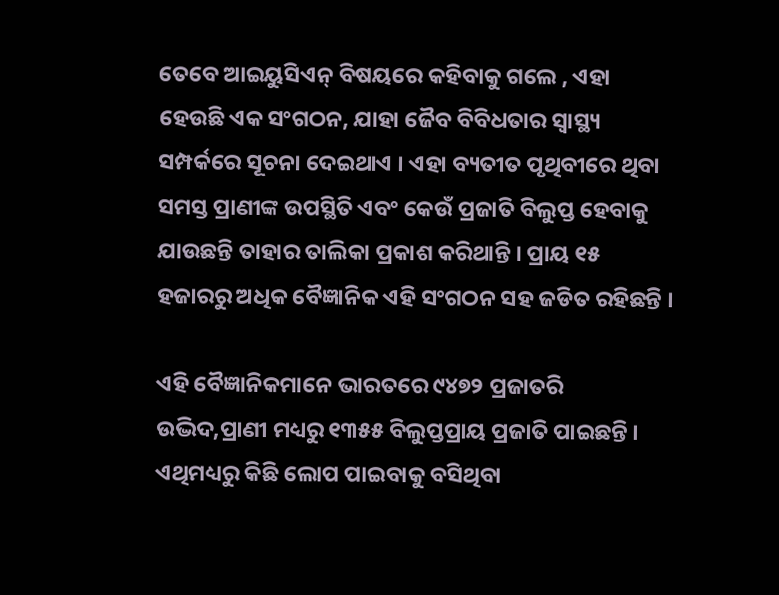ତେବେ ଆଇୟୁସିଏନ୍ ବିଷୟରେ କହିବାକୁ ଗଲେ , ଏହା ହେଉଛି ଏକ ସଂଗଠନ, ଯାହା ଜୈବ ବିବିଧତାର ସ୍ୱାସ୍ଥ୍ୟ ସମ୍ପର୍କରେ ସୂଚନା ଦେଇଥାଏ । ଏହା ବ୍ୟତୀତ ପୃଥିବୀରେ ଥିବା ସମସ୍ତ ପ୍ରାଣୀଙ୍କ ଉପସ୍ଥିତି ଏବଂ କେଉଁ ପ୍ରଜାତି ବିଲୁପ୍ତ ହେବାକୁ ଯାଉଛନ୍ତି ତାହାର ତାଲିକା ପ୍ରକାଶ କରିଥାନ୍ତି । ପ୍ରାୟ ୧୫ ହଜାରରୁ ଅଧିକ ବୈଜ୍ଞାନିକ ଏହି ସଂଗଠନ ସହ ଜଡିତ ରହିଛନ୍ତି ।

ଏହି ବୈଜ୍ଞାନିକମାନେ ଭାରତରେ ୯୪୭୨ ପ୍ରଜାତରି ଉଦ୍ଭିଦ,ପ୍ରାଣୀ ମଧ୍ୟରୁ ୧୩୫୫ ବିଲୁପ୍ତପ୍ରାୟ ପ୍ରଜାତି ପାଇଛନ୍ତି । ଏଥିମଧ୍ୟରୁ କିଛି ଲୋପ ପାଇବାକୁ ବସିଥିବା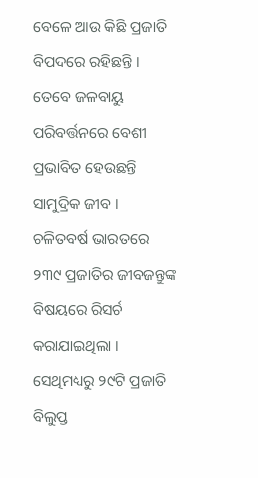ବେଳେ ଆଉ କିଛି ପ୍ରଜାତି ବିପଦରେ ରହିଛନ୍ତି । ତେବେ ଜଳବାୟୁ ପରିବର୍ତ୍ତନରେ ବେଶୀ ପ୍ରଭାବିତ ହେଉଛନ୍ତି ସାମୁଦ୍ରିକ ଜୀବ । ଚଳିତବର୍ଷ ଭାରତରେ ୨୩୯ ପ୍ରଜାତିର ଜୀବଜନ୍ତୁଙ୍କ ବିଷୟରେ ରିସର୍ଚ କରାଯାଇଥିଲା । ସେଥିମଧ୍ୟରୁ ୨୯ଟି ପ୍ରଜାତି ବିଲୁପ୍ତ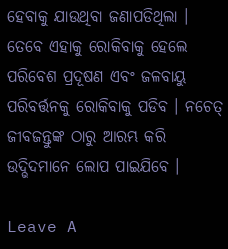ହେବାକୁ ଯାଉଥିବା ଜଣାପଡିଥିଲା । ତେବେ ଏହାକୁ ରୋକିବାକୁ ହେଲେ ପରିବେଶ ପ୍ରଦୂଷଣ ଏବଂ ଜଳବାୟୁ ପରିବର୍ତ୍ତନକୁ ରୋକିବାକୁ ପଡିବ । ନଚେତ୍ ଜୀବଜନ୍ତୁଙ୍କ ଠାରୁ ଆରମ୍ଭ କରି ଉଦ୍ଭିଦମାନେ ଲୋପ ପାଇଯିବେ ।

Leave A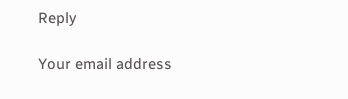Reply

Your email address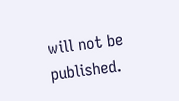will not be published.